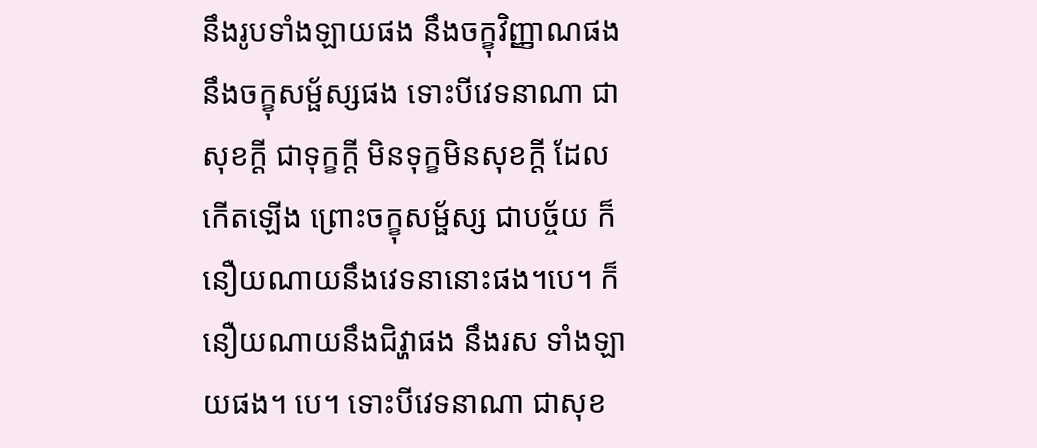នឹងរូបទាំងឡាយផង នឹងចក្ខុវិញ្ញាណផង នឹងចក្ខុសម្ផ័ស្សផង ទោះបីវេទនាណា ជាសុខក្តី ជាទុក្ខក្តី មិនទុក្ខមិនសុខក្តី ដែលកើតឡើង ព្រោះចក្ខុសម្ផ័ស្ស ជាបច្ច័យ ក៏នឿយណាយនឹងវេទនានោះផង។បេ។ ក៏នឿយណាយនឹងជិវ្ហាផង នឹងរស ទាំងឡាយផង។ បេ។ ទោះបីវេទនាណា ជាសុខ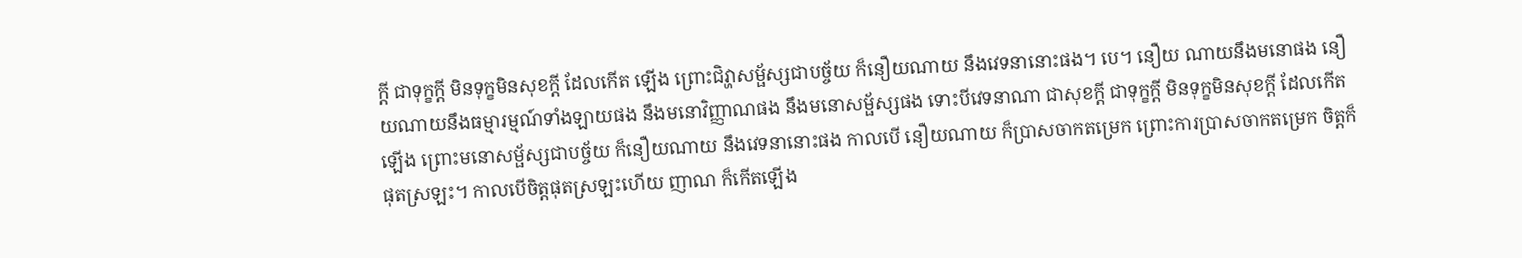ក្តី ជាទុក្ខក្តី មិនទុក្ខមិនសុខក្តី ដែលកើត ឡើង ព្រោះជិវ្ហាសម្ផ័ស្សជាបច្ច័យ ក៏នឿយណាយ នឹងវេទនានោះផង។ បេ។ នឿយ ណាយនឹងមនោផង នឿយណាយនឹងធម្មារម្មណ៍ទាំងឡាយផង នឹងមនោវិញ្ញាណផង នឹងមនោសម្ផ័ស្សផង ទោះបីវេទនាណា ជាសុខក្តី ជាទុក្ខក្តី មិនទុក្ខមិនសុខក្តី ដែលកើត ឡើង ព្រោះមនោសម្ផ័ស្សជាបច្ច័យ ក៏នឿយណាយ នឹងវេទនានោះផង កាលបើ នឿយណាយ ក៏ប្រាសចាកតម្រេក ព្រោះការប្រាសចាកតម្រេក ចិត្តក៏ផុតស្រឡះ។ កាលបើចិត្តផុតស្រឡះហើយ ញាណ ក៏កើតឡើង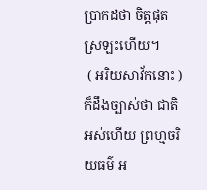ប្រាកដថា ចិត្តផុតស្រឡះហើយ។
 ( អរិយសាវ័កនោះ ) ក៏ដឹងច្បាស់ថា ជាតិអស់ហើយ ព្រហ្មចរិយធម៌ អ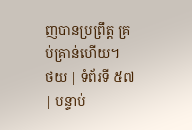ញបានប្រព្រឹត្ត គ្រប់គ្រាន់ហើយ។
ថយ | ទំព័រទី ៥៧ | បន្ទាប់